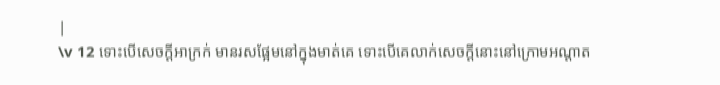|
\v 12 ទោះបើសេចក្ដីអាក្រក់ មានរសផ្អែមនៅក្នុងមាត់គេ ទោះបើគេលាក់សេចក្ដីនោះនៅក្រោមអណ្ដាត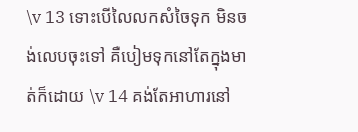\v 13 ទោះបើលៃលកសំចៃទុក មិនចង់លេបចុះទៅ គឺបៀមទុកនៅតែក្នុងមាត់ក៏ដោយ \v 14 គង់តែអាហារនៅ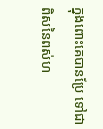ក្នុងពោះគេបានប្រែ ទៅជាពិសនៃពស់ហ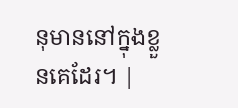នុមាននៅក្នុងខ្លួនគេដែរ។ |